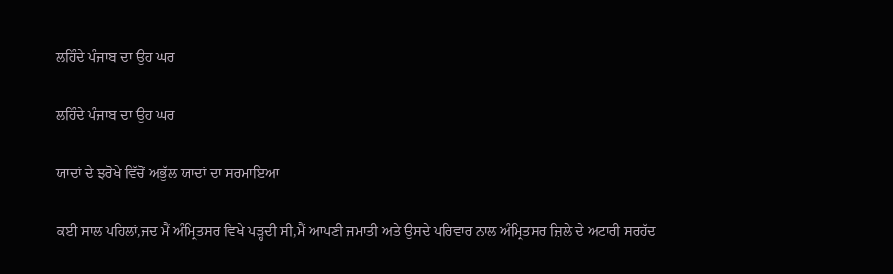ਲਹਿੰਦੇ ਪੰਜਾਬ ਦਾ ਉਹ ਘਰ

ਲਹਿੰਦੇ ਪੰਜਾਬ ਦਾ ਉਹ ਘਰ

ਯਾਦਾਂ ਦੇ ਝਰੋਖੇ ਵਿੱਚੋਂ ਅਭੁੱਲ ਯਾਦਾਂ ਦਾ ਸਰਮਾਇਆ

ਕਈ ਸਾਲ ਪਹਿਲਾਂ,ਜਦ ਮੈਂ ਅੰਮ੍ਰਿਤਸਰ ਵਿਖੇ ਪੜ੍ਹਦੀ ਸੀ,ਮੈਂ ਆਪਣੀ ਜਮਾਤੀ ਅਤੇ ਉਸਦੇ ਪਰਿਵਾਰ ਨਾਲ ਅੰਮ੍ਰਿਤਸਰ ਜ਼ਿਲੇ ਦੇ ਅਟਾਰੀ ਸਰਹੱਦ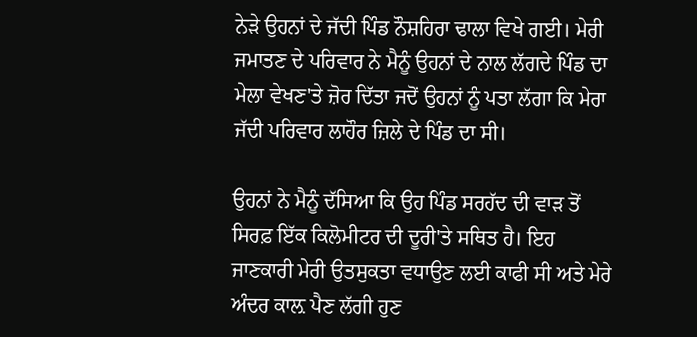ਨੇੜੇ ਉਹਨਾਂ ਦੇ ਜੱਦੀ ਪਿੰਡ ਨੌਸ਼ਹਿਰਾ ਢਾਲਾ ਵਿਖੇ ਗਈ। ਮੇਰੀ ਜਮਾਤਣ ਦੇ ਪਰਿਵਾਰ ਨੇ ਮੈਨੂੰ ਉਹਨਾਂ ਦੇ ਨਾਲ ਲੱਗਦੇ ਪਿੰਡ ਦਾ ਮੇਲਾ ਵੇਖਣ'ਤੇ ਜ਼ੋਰ ਦਿੱਤਾ ਜਦੋਂ ਉਹਨਾਂ ਨੂੰ ਪਤਾ ਲੱਗਾ ਕਿ ਮੇਰਾ ਜੱਦੀ ਪਰਿਵਾਰ ਲਾਹੌਰ ਜ਼ਿਲੇ ਦੇ ਪਿੰਡ ਦਾ ਸੀ।

ਉਹਨਾਂ ਨੇ ਮੈਨੂੰ ਦੱਸਿਆ ਕਿ ਉਹ ਪਿੰਡ ਸਰਹੱਦ ਦੀ ਵਾੜ ਤੋਂ ਸਿਰਫ਼ ਇੱਕ ਕਿਲੋਮੀਟਰ ਦੀ ਦੂਰੀ'ਤੇ ਸਥਿਤ ਹੈ। ਇਹ ਜਾਣਕਾਰੀ ਮੇਰੀ ਉਤਸੁਕਤਾ ਵਧਾਉਣ ਲਈ ਕਾਫੀ ਸੀ ਅਤੇ ਮੇਰੇ ਅੰਦਰ ਕਾਲ਼ ਪੈਣ ਲੱਗੀ ਹੁਣ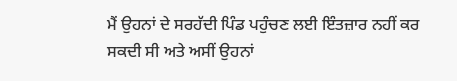ਮੈਂ ਉਹਨਾਂ ਦੇ ਸਰਹੱਦੀ ਪਿੰਡ ਪਹੁੰਚਣ ਲਈ ਇੰਤਜ਼ਾਰ ਨਹੀਂ ਕਰ ਸਕਦੀ ਸੀ ਅਤੇ ਅਸੀਂ ਉਹਨਾਂ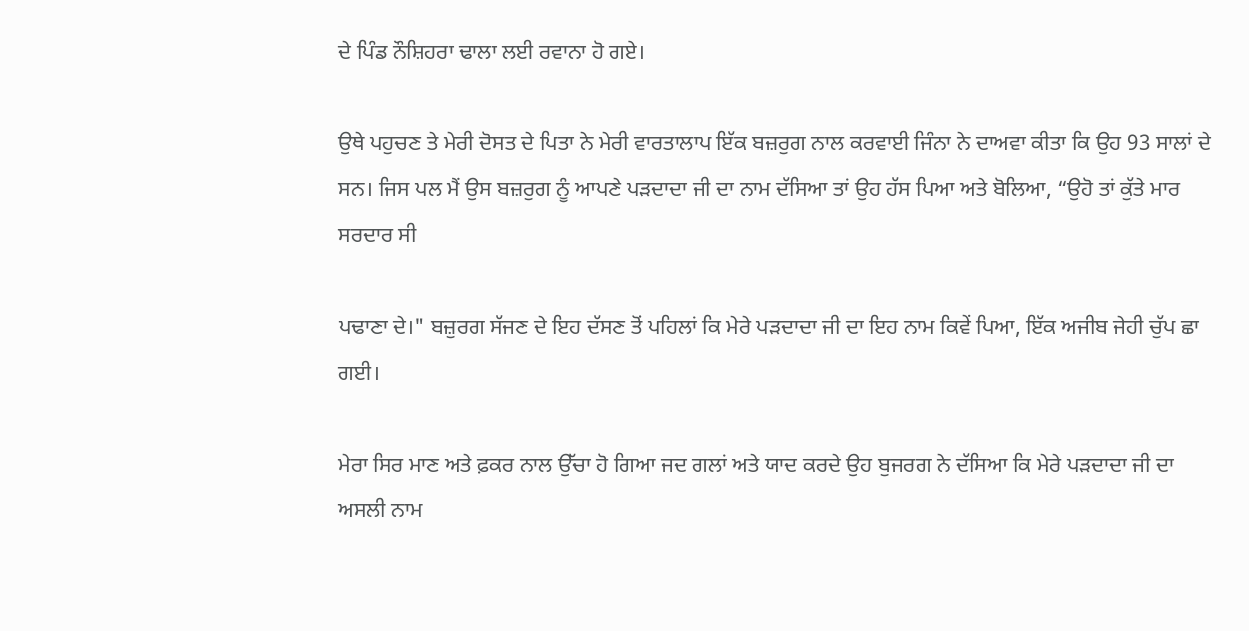ਦੇ ਪਿੰਡ ਨੌਸ਼ਿਹਰਾ ਢਾਲਾ ਲਈ ਰਵਾਨਾ ਹੋ ਗਏ।

ਉਥੇ ਪਹੁਚਣ ਤੇ ਮੇਰੀ ਦੋਸਤ ਦੇ ਪਿਤਾ ਨੇ ਮੇਰੀ ਵਾਰਤਾਲਾਪ ਇੱਕ ਬਜ਼ਰੁਗ ਨਾਲ ਕਰਵਾਈ ਜਿੰਨਾ ਨੇ ਦਾਅਵਾ ਕੀਤਾ ਕਿ ਉਹ 93 ਸਾਲਾਂ ਦੇ ਸਨ। ਜਿਸ ਪਲ ਮੈਂ ਉਸ ਬਜ਼ਰੁਗ ਨੂੰ ਆਪਣੇ ਪੜਦਾਦਾ ਜੀ ਦਾ ਨਾਮ ਦੱਸਿਆ ਤਾਂ ਉਹ ਹੱਸ ਪਿਆ ਅਤੇ ਬੋਲਿਆ, “ਉਹੋ ਤਾਂ ਕੁੱਤੇ ਮਾਰ ਸਰਦਾਰ ਸੀ

ਪਢਾਣਾ ਦੇ।" ਬਜ਼ੁਰਗ ਸੱਜਣ ਦੇ ਇਹ ਦੱਸਣ ਤੋਂ ਪਹਿਲਾਂ ਕਿ ਮੇਰੇ ਪੜਦਾਦਾ ਜੀ ਦਾ ਇਹ ਨਾਮ ਕਿਵੇਂ ਪਿਆ, ਇੱਕ ਅਜੀਬ ਜੇਹੀ ਚੁੱਪ ਛਾ ਗਈ।

ਮੇਰਾ ਸਿਰ ਮਾਣ ਅਤੇ ਫ਼ਕਰ ਨਾਲ ਉੱਚਾ ਹੋ ਗਿਆ ਜਦ ਗਲਾਂ ਅਤੇ ਯਾਦ ਕਰਦੇ ਉਹ ਬੁਜਰਗ ਨੇ ਦੱਸਿਆ ਕਿ ਮੇਰੇ ਪੜਦਾਦਾ ਜੀ ਦਾ ਅਸਲੀ ਨਾਮ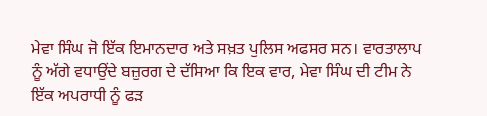ਮੇਵਾ ਸਿੰਘ ਜੋ ਇੱਕ ਇਮਾਨਦਾਰ ਅਤੇ ਸਖ਼ਤ ਪੁਲਿਸ ਅਫਸਰ ਸਨ। ਵਾਰਤਾਲਾਪ ਨੂੰ ਅੱਗੇ ਵਧਾਉਂਦੇ ਬਜ਼ੁਰਗ ਦੇ ਦੱਸਿਆ ਕਿ ਇਕ ਵਾਰ, ਮੇਵਾ ਸਿੰਘ ਦੀ ਟੀਮ ਨੇ ਇੱਕ ਅਪਰਾਧੀ ਨੂੰ ਫੜ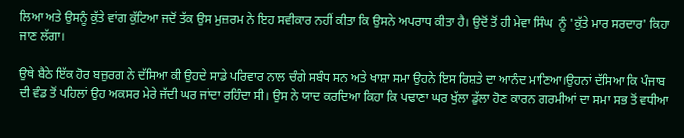ਲਿਆ ਅਤੇ ਉਸਨੂੰ ਕੁੱਤੇ ਵਾਂਗ ਕੁੱਟਿਆ ਜਦੋਂ ਤੱਕ ਉਸ ਮੁਜ਼ਰਮ ਨੇ ਇਹ ਸਵੀਕਾਰ ਨਹੀਂ ਕੀਤਾ ਕਿ ਉਸਨੇ ਅਪਰਾਧ ਕੀਤਾ ਹੈ। ਉਦੋਂ ਤੋਂ ਹੀ ਮੇਵਾ ਸਿੰਘ  ਨੂੰ 'ਕੁੱਤੇ ਮਾਰ ਸਰਦਾਰ' ਕਿਹਾ ਜਾਣ ਲੱਗਾ।

ਉਥੇ ਬੈਠੇ ਇੱਕ ਹੋਰ ਬਜ਼ੁਰਗ ਨੇ ਦੱਸਿਆ ਕੀ ਉਹਦੇ ਸਾਡੇ ਪਰਿਵਾਰ ਨਾਲ ਚੰਗੇ ਸਬੰਧ ਸਨ ਅਤੇ ਖਾਸ਼ਾ ਸਮਾ ਉਹਨੇ ਇਸ ਰਿਸ਼ਤੇ ਦਾ ਆਨੰਦ ਮਾਣਿਆ।ਉਹਨਾਂ ਦੱਸਿਆ ਕਿ ਪੰਜਾਬ ਦੀ ਵੰਡ ਤੋਂ ਪਹਿਲਾਂ ਉਹ ਅਕਸਰ ਮੇਰੇ ਜੱਦੀ ਘਰ ਜਾਂਦਾ ਰਹਿੰਦਾ ਸੀ। ਉਸ ਨੇ ਯਾਦ ਕਰਦਿਆ ਕਿਹਾ ਕਿ ਪਢਾਣਾ ਘਰ ਖੁੱਲਾ ਡੁੱਲਾ ਹੋਣ ਕਾਰਨ ਗਰਮੀਆਂ ਦਾ ਸਮਾ ਸਭ ਤੋਂ ਵਧੀਆ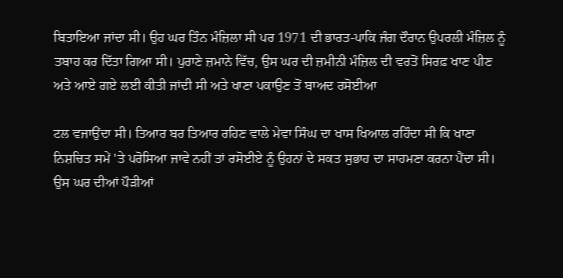ਬਿਤਾਇਆ ਜਾਂਦਾ ਸੀ। ਉਹ ਘਰ ਤਿੰਨ ਮੰਜ਼ਿਲਾ ਸੀ ਪਰ 1971 ਦੀ ਭਾਰਤ-ਪਾਕਿ ਜੰਗ ਦੌਰਾਨ ਉਪਰਲੀ ਮੰਜ਼ਿਲ ਨੂੰ ਤਬਾਹ ਕਰ ਦਿੱਤਾ ਗਿਆ ਸੀ। ਪੁਰਾਣੇ ਜ਼ਮਾਨੇ ਵਿੱਚ, ਉਸ ਘਰ ਦੀ ਜ਼ਮੀਨੀ ਮੰਜ਼ਿਲ ਦੀ ਵਰਤੋਂ ਸਿਰਫ਼ ਖਾਣ ਪੀਣ ਅਤੇ ਆਏ ਗਏ ਲਈ ਕੀਤੀ ਜਾਂਦੀ ਸੀ ਅਤੇ ਖਾਣਾ ਪਕਾਉਣ ਤੋਂ ਬਾਅਦ ਰਸੋਈਆ

ਟਲ ਵਜਾਉਂਦਾ ਸੀ। ਤਿਆਰ ਬਰ ਤਿਆਰ ਰਹਿਣ ਵਾਲੇ ਮੇਵਾ ਸਿੰਘ ਦਾ ਖਾਸ ਖਿਆਲ ਰਹਿੰਦਾ ਸੀ ਕਿ ਖਾਣਾ ਨਿਸ਼ਚਿਤ ਸਮੇਂ 'ਤੇ ਪਰੋਸਿਆ ਜਾਵੇ ਨਹੀਂ ਤਾਂ ਰਸੋਈਏ ਨੂੰ ਉਹਨਾਂ ਦੇ ਸਕਤ ਸੁਭਾਹ ਦਾ ਸਾਹਮਣਾ ਕਰਨਾ ਪੈਂਦਾ ਸੀ। ਉਸ ਘਰ ਦੀਆਂ ਪੌੜੀਆਂ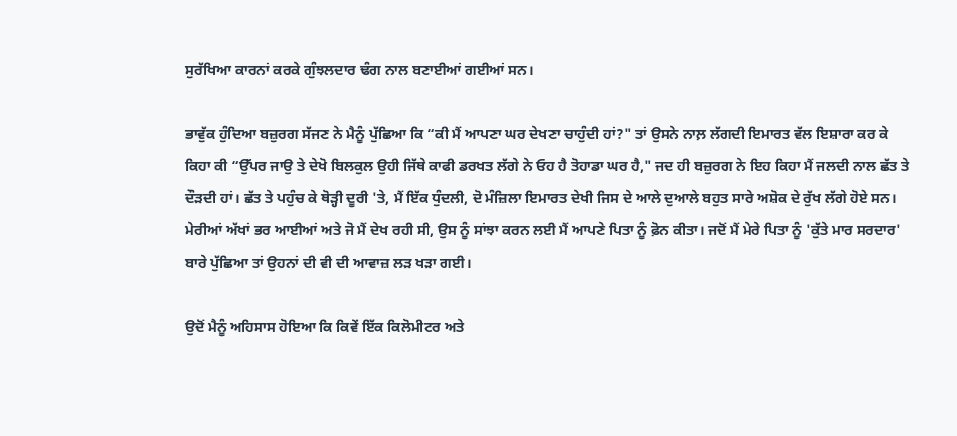ਸੁਰੱਖਿਆ ਕਾਰਨਾਂ ਕਰਕੇ ਗੁੰਝਲਦਾਰ ਢੰਗ ਨਾਲ ਬਣਾਈਆਂ ਗਈਆਂ ਸਨ।

ਭਾਵੁੱਕ ਹੁੰਦਿਆ ਬਜ਼ੁਰਗ ਸੱਜਣ ਨੇ ਮੈਨੂੰ ਪੁੱਛਿਆ ਕਿ “ਕੀ ਮੈਂ ਆਪਣਾ ਘਰ ਦੇਖਣਾ ਚਾਹੁੰਦੀ ਹਾਂ?" ਤਾਂ ਉਸਨੇ ਨਾਲ਼ ਲੱਗਦੀ ਇਮਾਰਤ ਵੱਲ ਇਸ਼ਾਰਾ ਕਰ ਕੇ ਕਿਹਾ ਕੀ “ਉੱਪਰ ਜਾਉ ਤੇ ਦੇਖੋ ਬਿਲਕੁਲ ਉਹੀ ਜਿੱਥੇ ਕਾਫੀ ਡਰਖਤ ਲੱਗੇ ਨੇ ਓਹ ਹੈ ਤੋਹਾਡਾ ਘਰ ਹੈ," ਜਦ ਹੀ ਬਜ਼ੁਰਗ ਨੇ ਇਹ ਕਿਹਾ ਮੈਂ ਜਲਦੀ ਨਾਲ ਛੱਤ ਤੇ ਦੌੜਦੀ ਹਾਂ। ਛੱਤ ਤੇ ਪਹੁੰਚ ਕੇ ਥੋੜ੍ਹੀ ਦੂਰੀ 'ਤੇ, ਮੈਂ ਇੱਕ ਧੁੰਦਲੀ, ਦੋ ਮੰਜ਼ਿਲਾ ਇਮਾਰਤ ਦੇਖੀ ਜਿਸ ਦੇ ਆਲੇ ਦੁਆਲੇ ਬਹੁਤ ਸਾਰੇ ਅਸ਼ੋਕ ਦੇ ਰੁੱਖ ਲੱਗੇ ਹੋਏ ਸਨ। ਮੇਰੀਆਂ ਅੱਖਾਂ ਭਰ ਆਈਆਂ ਅਤੇ ਜੋ ਮੈਂ ਦੇਖ ਰਹੀ ਸੀ, ਉਸ ਨੂੰ ਸਾਂਝਾ ਕਰਨ ਲਈ ਮੈਂ ਆਪਣੇ ਪਿਤਾ ਨੂੰ ਫ਼ੋਨ ਕੀਤਾ। ਜਦੋਂ ਮੈਂ ਮੇਰੇ ਪਿਤਾ ਨੂੰ 'ਕੁੱਤੇ ਮਾਰ ਸਰਦਾਰ' ਬਾਰੇ ਪੁੱਛਿਆ ਤਾਂ ਉਹਨਾਂ ਦੀ ਵੀ ਦੀ ਆਵਾਜ਼ ਲੜ ਖੜਾ ਗਈ।

ਉਦੋਂ ਮੈਨੂੰ ਅਹਿਸਾਸ ਹੋਇਆ ਕਿ ਕਿਵੇਂ ਇੱਕ ਕਿਲੋਮੀਟਰ ਅਤੇ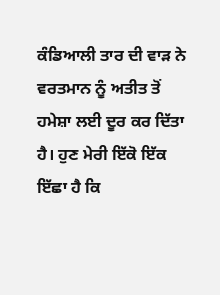ਕੰਡਿਆਲੀ ਤਾਰ ਦੀ ਵਾੜ ਨੇ ਵਰਤਮਾਨ ਨੂੰ ਅਤੀਤ ਤੋਂ ਹਮੇਸ਼ਾ ਲਈ ਦੂਰ ਕਰ ਦਿੱਤਾ ਹੈ। ਹੁਣ ਮੇਰੀ ਇੱਕੋ ਇੱਕ ਇੱਛਾ ਹੈ ਕਿ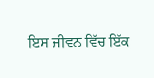ਇਸ ਜੀਵਨ ਵਿੱਚ ਇੱਕ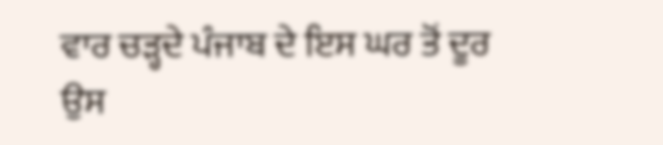ਵਾਰ ਚੜ੍ਹਦੇ ਪੰਜਾਬ ਦੇ ਇਸ ਘਰ ਤੋਂ ਦੂਰ ਉਸ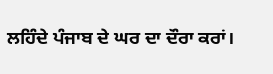ਲਹਿੰਦੇ ਪੰਜਾਬ ਦੇ ਘਰ ਦਾ ਦੌਰਾ ਕਰਾਂ।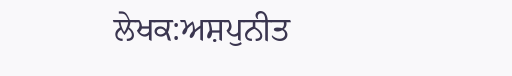ਲੇਖਕ:ਅਸ਼ਪੁਨੀਤ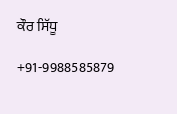ਕੌਰ ਸਿੱਧੂ

+91-9988585879